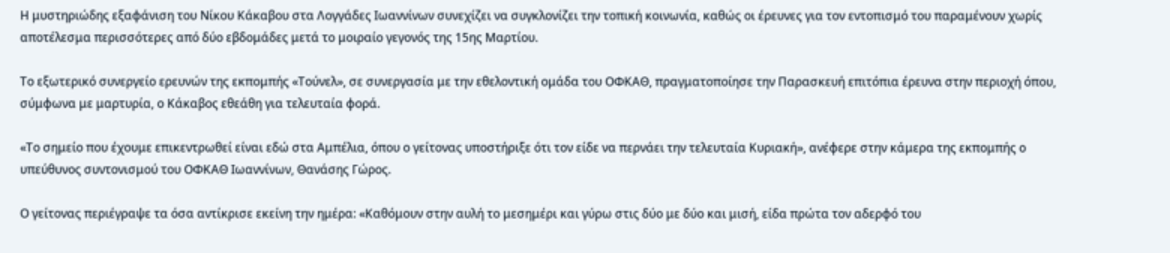Η μυστηριώδης εξαφάνιση του Νίκου Κάκαβου στα Λογγάδες Ιωαννίνων συνεχίζει να συγκλονίζει την τοπική κοινωνία, καθώς οι έρευνες για τον εντοπισμό του παραμένουν χωρίς αποτέλεσμα περισσότερες από δύο εβδομάδες μετά το μοιραίο γεγονός της 15ης Μαρτίου.

Το εξωτερικό συνεργείο ερευνών της εκπομπής «Τούνελ», σε συνεργασία με την εθελοντική ομάδα του ΟΦΚΑΘ, πραγματοποίησε την Παρασκευή επιτόπια έρευνα στην περιοχή όπου, σύμφωνα με μαρτυρία, ο Κάκαβος εθεάθη για τελευταία φορά.

«Το σημείο που έχουμε επικεντρωθεί είναι εδώ στα Αμπέλια, όπου ο γείτονας υποστήριξε ότι τον είδε να περνάει την τελευταία Κυριακή», ανέφερε στην κάμερα της εκπομπής ο υπεύθυνος συντονισμού του ΟΦΚΑΘ Ιωαννίνων, Θανάσης Γώρος.

Ο γείτονας περιέγραψε τα όσα αντίκρισε εκείνη την ημέρα: «Καθόμουν στην αυλή το μεσημέρι και γύρω στις δύο με δύο και μισή, είδα πρώτα τον αδερφό του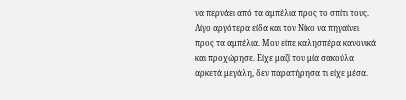να περνάει από τα αμπέλια προς το σπίτι τους. Λίγο αργότερα είδα και τον Νίκο να πηγαίνει προς τα αμπέλια. Μου είπε καλησπέρα κανονικά και προχώρησε. Είχε μαζί του μία σακούλα αρκετά μεγάλη, δεν παρατήρησα τι είχε μέσα.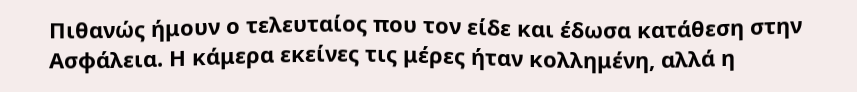Πιθανώς ήμουν ο τελευταίος που τον είδε και έδωσα κατάθεση στην Ασφάλεια. Η κάμερα εκείνες τις μέρες ήταν κολλημένη, αλλά η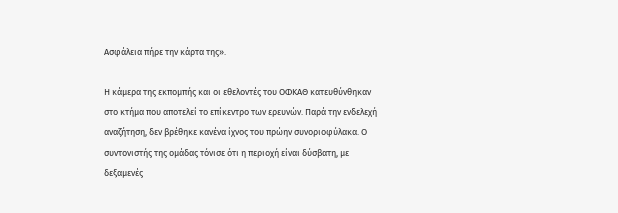Ασφάλεια πήρε την κάρτα της».

Η κάμερα της εκπομπής και οι εθελοντές του ΟΦΚΑΘ κατευθύνθηκαν στο κτήμα που αποτελεί το επίκεντρο των ερευνών. Παρά την ενδελεχή αναζήτηση, δεν βρέθηκε κανένα ίχνος του πρώην συνοριοφύλακα. Ο συντονιστής της ομάδας τόνισε ότι η περιοχή είναι δύσβατη, με δεξαμενές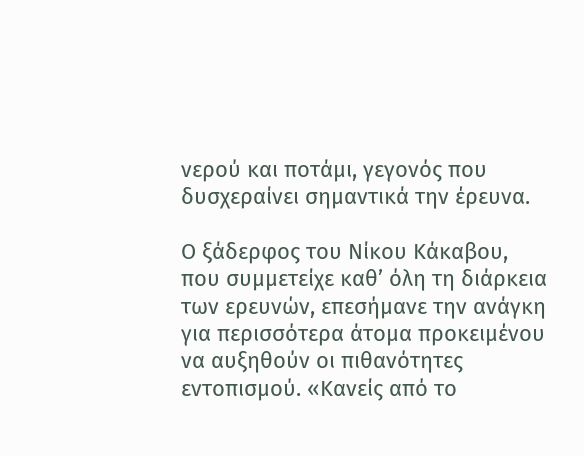νερού και ποτάμι, γεγονός που δυσχεραίνει σημαντικά την έρευνα.

Ο ξάδερφος του Νίκου Κάκαβου, που συμμετείχε καθ’ όλη τη διάρκεια των ερευνών, επεσήμανε την ανάγκη για περισσότερα άτομα προκειμένου να αυξηθούν οι πιθανότητες εντοπισμού. «Κανείς από το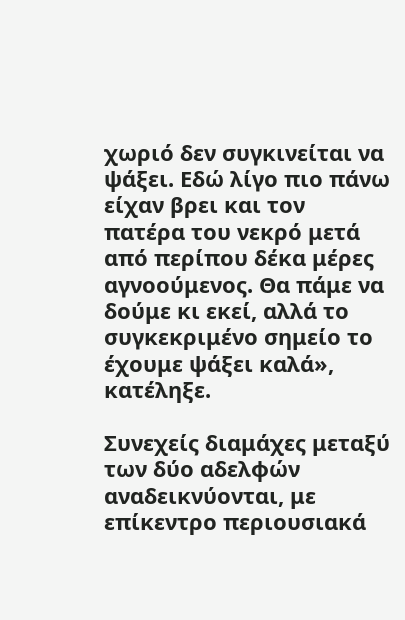χωριό δεν συγκινείται να ψάξει. Εδώ λίγο πιο πάνω είχαν βρει και τον πατέρα του νεκρό μετά από περίπου δέκα μέρες αγνοούμενος. Θα πάμε να δούμε κι εκεί, αλλά το συγκεκριμένο σημείο το έχουμε ψάξει καλά», κατέληξε.

Συνεχείς διαμάχες μεταξύ των δύο αδελφών αναδεικνύονται, με επίκεντρο περιουσιακά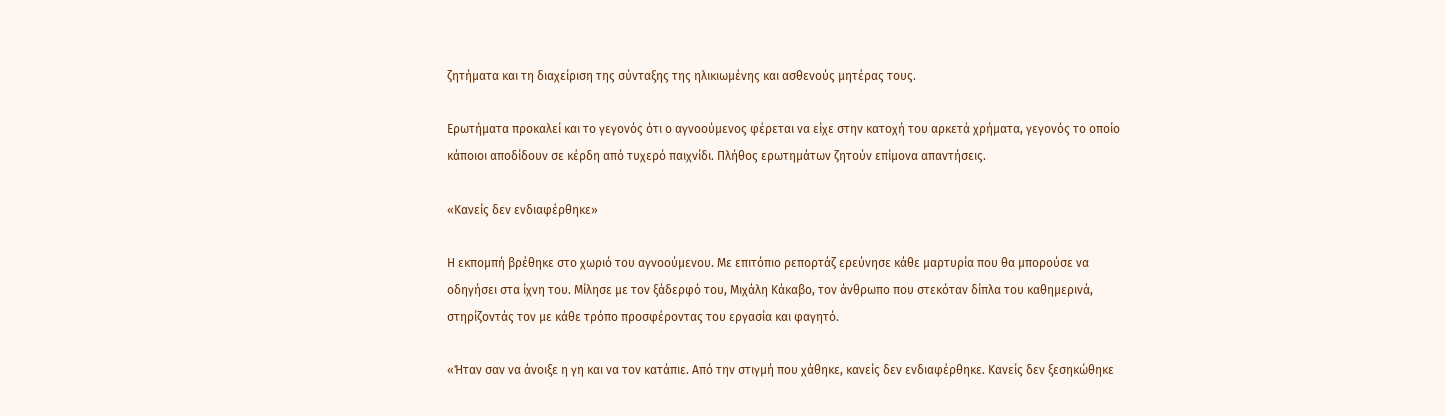ζητήματα και τη διαχείριση της σύνταξης της ηλικιωμένης και ασθενούς μητέρας τους.

Ερωτήματα προκαλεί και το γεγονός ότι ο αγνοούμενος φέρεται να είχε στην κατοχή του αρκετά χρήματα, γεγονός το οποίο κάποιοι αποδίδουν σε κέρδη από τυχερό παιχνίδι. Πλήθος ερωτημάτων ζητούν επίμονα απαντήσεις.

«Κανείς δεν ενδιαφέρθηκε»

Η εκπομπή βρέθηκε στο χωριό του αγνοούμενου. Με επιτόπιο ρεπορτάζ ερεύνησε κάθε μαρτυρία που θα μπορούσε να οδηγήσει στα ίχνη του. Μίλησε με τον ξάδερφό του, Μιχάλη Κάκαβο, τον άνθρωπο που στεκόταν δίπλα του καθημερινά, στηρίζοντάς τον με κάθε τρόπο προσφέροντας του εργασία και φαγητό.

«Ήταν σαν να άνοιξε η γη και να τον κατάπιε. Από την στιγμή που χάθηκε, κανείς δεν ενδιαφέρθηκε. Κανείς δεν ξεσηκώθηκε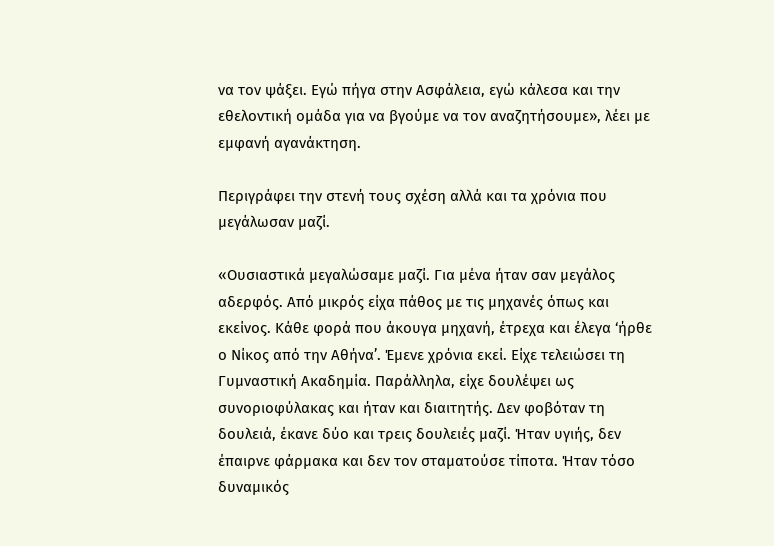να τον ψάξει. Εγώ πήγα στην Ασφάλεια, εγώ κάλεσα και την εθελοντική ομάδα για να βγούμε να τον αναζητήσουμε», λέει με εμφανή αγανάκτηση.

Περιγράφει την στενή τους σχέση αλλά και τα χρόνια που μεγάλωσαν μαζί.

«Ουσιαστικά μεγαλώσαμε μαζί. Για μένα ήταν σαν μεγάλος αδερφός. Από μικρός είχα πάθος με τις μηχανές όπως και εκείνος. Κάθε φορά που άκουγα μηχανή, έτρεχα και έλεγα ‘ήρθε ο Νίκος από την Αθήνα’. Έμενε χρόνια εκεί. Είχε τελειώσει τη Γυμναστική Ακαδημία. Παράλληλα, είχε δουλέψει ως συνοριοφύλακας και ήταν και διαιτητής. Δεν φοβόταν τη δουλειά, έκανε δύο και τρεις δουλειές μαζί. Ήταν υγιής, δεν έπαιρνε φάρμακα και δεν τον σταματούσε τίποτα. Ήταν τόσο δυναμικός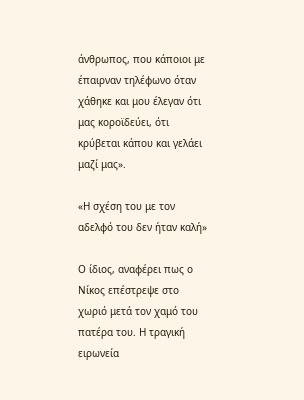άνθρωπος, που κάποιοι με έπαιρναν τηλέφωνο όταν χάθηκε και μου έλεγαν ότι μας κοροϊδεύει, ότι κρύβεται κάπου και γελάει μαζί μας».

«Η σχέση του με τον αδελφό του δεν ήταν καλή»

Ο ίδιος, αναφέρει πως ο Νίκος επέστρεψε στο χωριό μετά τον χαμό του πατέρα του. Η τραγική ειρωνεία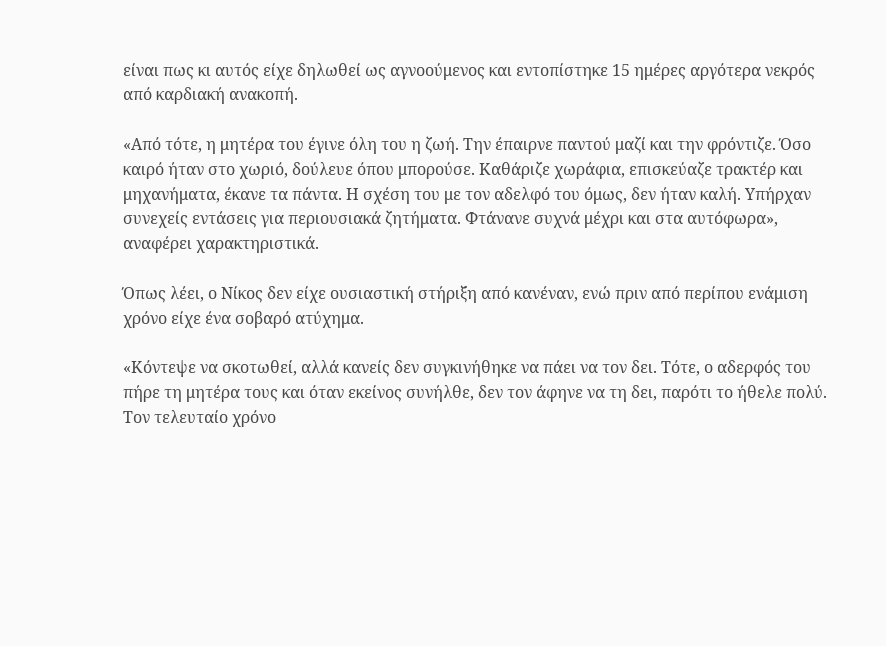είναι πως κι αυτός είχε δηλωθεί ως αγνοούμενος και εντοπίστηκε 15 ημέρες αργότερα νεκρός από καρδιακή ανακοπή.

«Από τότε, η μητέρα του έγινε όλη του η ζωή. Την έπαιρνε παντού μαζί και την φρόντιζε. Όσο καιρό ήταν στο χωριό, δούλευε όπου μπορούσε. Καθάριζε χωράφια, επισκεύαζε τρακτέρ και μηχανήματα, έκανε τα πάντα. Η σχέση του με τον αδελφό του όμως, δεν ήταν καλή. Υπήρχαν συνεχείς εντάσεις για περιουσιακά ζητήματα. Φτάνανε συχνά μέχρι και στα αυτόφωρα», αναφέρει χαρακτηριστικά.

Όπως λέει, ο Νίκος δεν είχε ουσιαστική στήριξη από κανέναν, ενώ πριν από περίπου ενάμιση χρόνο είχε ένα σοβαρό ατύχημα.

«Κόντεψε να σκοτωθεί, αλλά κανείς δεν συγκινήθηκε να πάει να τον δει. Τότε, ο αδερφός του πήρε τη μητέρα τους και όταν εκείνος συνήλθε, δεν τον άφηνε να τη δει, παρότι το ήθελε πολύ. Τον τελευταίο χρόνο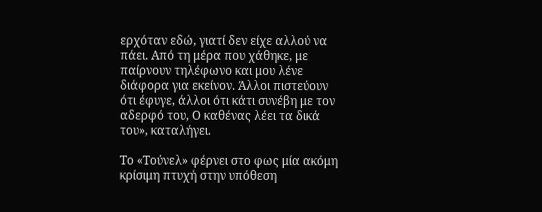ερχόταν εδώ, γιατί δεν είχε αλλού να πάει. Από τη μέρα που χάθηκε, με παίρνουν τηλέφωνο και μου λένε διάφορα για εκείνον. Άλλοι πιστεύουν ότι έφυγε, άλλοι ότι κάτι συνέβη με τον αδερφό του, Ο καθένας λέει τα δικά του», καταλήγει.

Το «Τούνελ» φέρνει στο φως μία ακόμη κρίσιμη πτυχή στην υπόθεση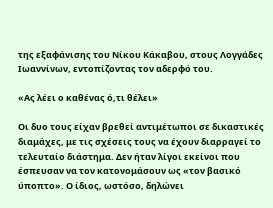της εξαφάνισης του Νίκου Κάκαβου, στους Λογγάδες Ιωαννίνων, εντοπίζοντας τον αδερφό του.

«Ας λέει ο καθένας ό,τι θέλει»

Οι δυο τους είχαν βρεθεί αντιμέτωποι σε δικαστικές διαμάχες, με τις σχέσεις τους να έχουν διαρραγεί το τελευταίο διάστημα. Δεν ήταν λίγοι εκείνοι που έσπευσαν να τον κατονομάσουν ως «τον βασικό ύποπτο». Ο ίδιος, ωστόσο, δηλώνει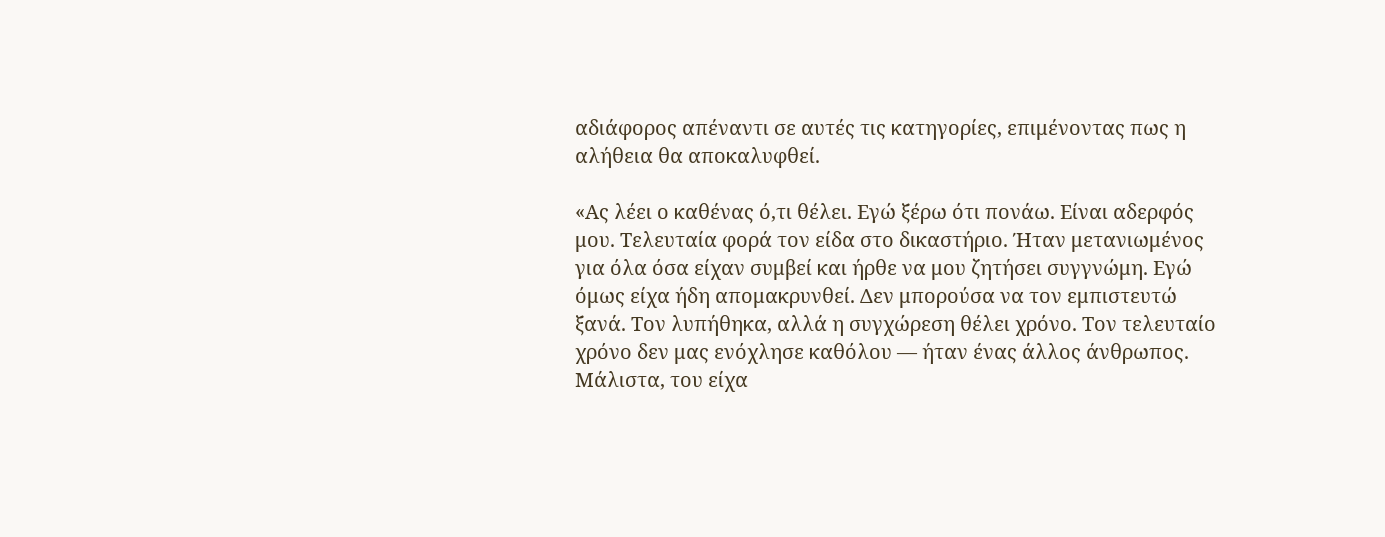αδιάφορος απέναντι σε αυτές τις κατηγορίες, επιμένοντας πως η αλήθεια θα αποκαλυφθεί.

«Ας λέει ο καθένας ό,τι θέλει. Εγώ ξέρω ότι πονάω. Είναι αδερφός μου. Τελευταία φορά τον είδα στο δικαστήριο. Ήταν μετανιωμένος για όλα όσα είχαν συμβεί και ήρθε να μου ζητήσει συγγνώμη. Εγώ όμως είχα ήδη απομακρυνθεί. Δεν μπορούσα να τον εμπιστευτώ ξανά. Τον λυπήθηκα, αλλά η συγχώρεση θέλει χρόνο. Τον τελευταίο χρόνο δεν μας ενόχλησε καθόλου — ήταν ένας άλλος άνθρωπος. Μάλιστα, του είχα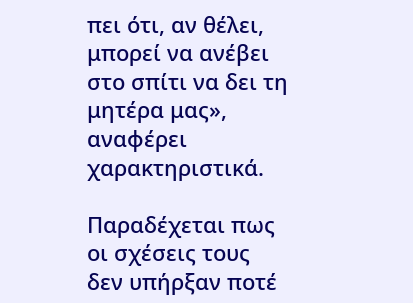πει ότι, αν θέλει, μπορεί να ανέβει στο σπίτι να δει τη μητέρα μας», αναφέρει χαρακτηριστικά.

Παραδέχεται πως οι σχέσεις τους δεν υπήρξαν ποτέ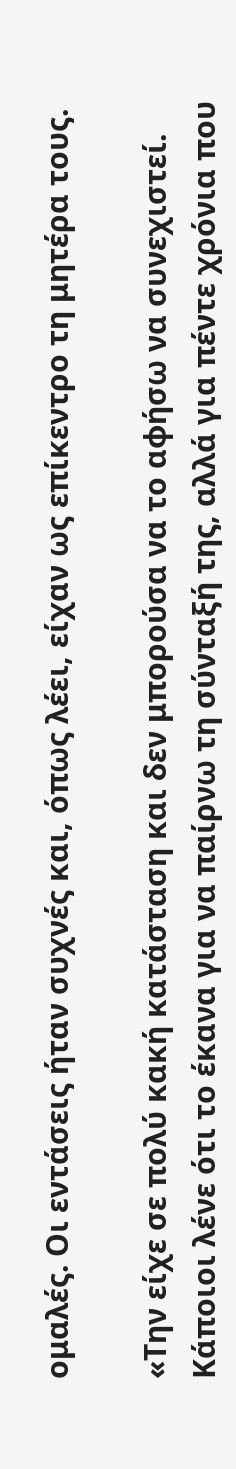ομαλές. Οι εντάσεις ήταν συχνές και, όπως λέει, είχαν ως επίκεντρο τη μητέρα τους.

«Την είχε σε πολύ κακή κατάσταση και δεν μπορούσα να το αφήσω να συνεχιστεί. Κάποιοι λένε ότι το έκανα για να παίρνω τη σύνταξή της, αλλά για πέντε χρόνια που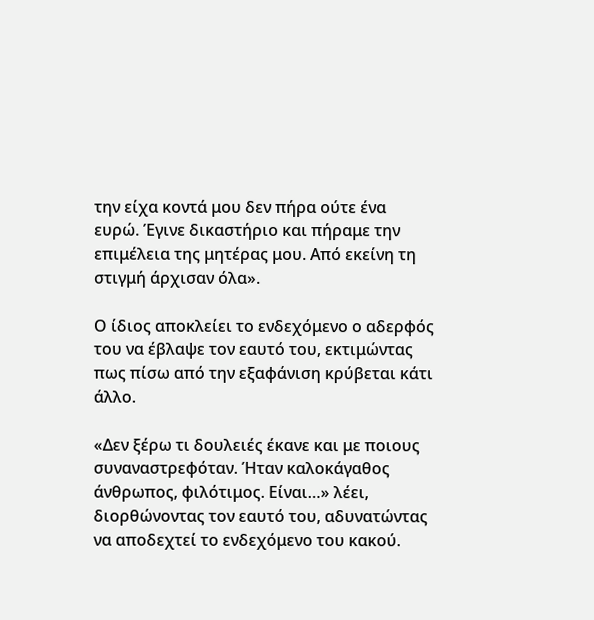την είχα κοντά μου δεν πήρα ούτε ένα ευρώ. Έγινε δικαστήριο και πήραμε την επιμέλεια της μητέρας μου. Από εκείνη τη στιγμή άρχισαν όλα».

Ο ίδιος αποκλείει το ενδεχόμενο ο αδερφός του να έβλαψε τον εαυτό του, εκτιμώντας πως πίσω από την εξαφάνιση κρύβεται κάτι άλλο.

«Δεν ξέρω τι δουλειές έκανε και με ποιους συναναστρεφόταν. Ήταν καλοκάγαθος άνθρωπος, φιλότιμος. Είναι…» λέει, διορθώνοντας τον εαυτό του, αδυνατώντας να αποδεχτεί το ενδεχόμενο του κακού.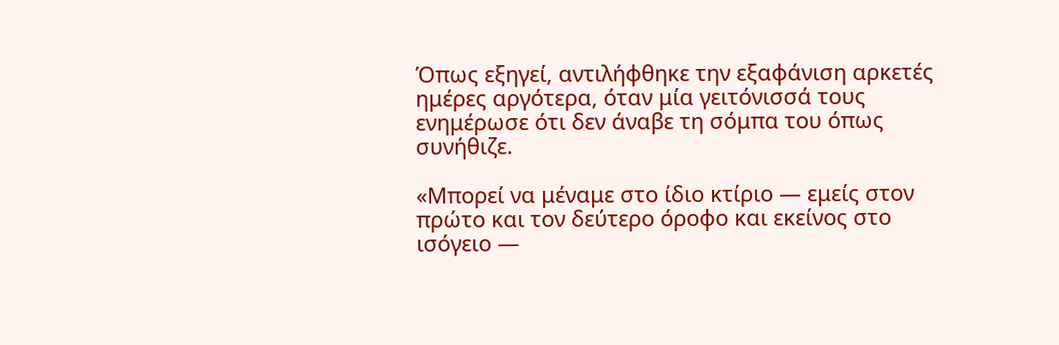Όπως εξηγεί, αντιλήφθηκε την εξαφάνιση αρκετές ημέρες αργότερα, όταν μία γειτόνισσά τους ενημέρωσε ότι δεν άναβε τη σόμπα του όπως συνήθιζε.

«Μπορεί να μέναμε στο ίδιο κτίριο — εμείς στον πρώτο και τον δεύτερο όροφο και εκείνος στο ισόγειο —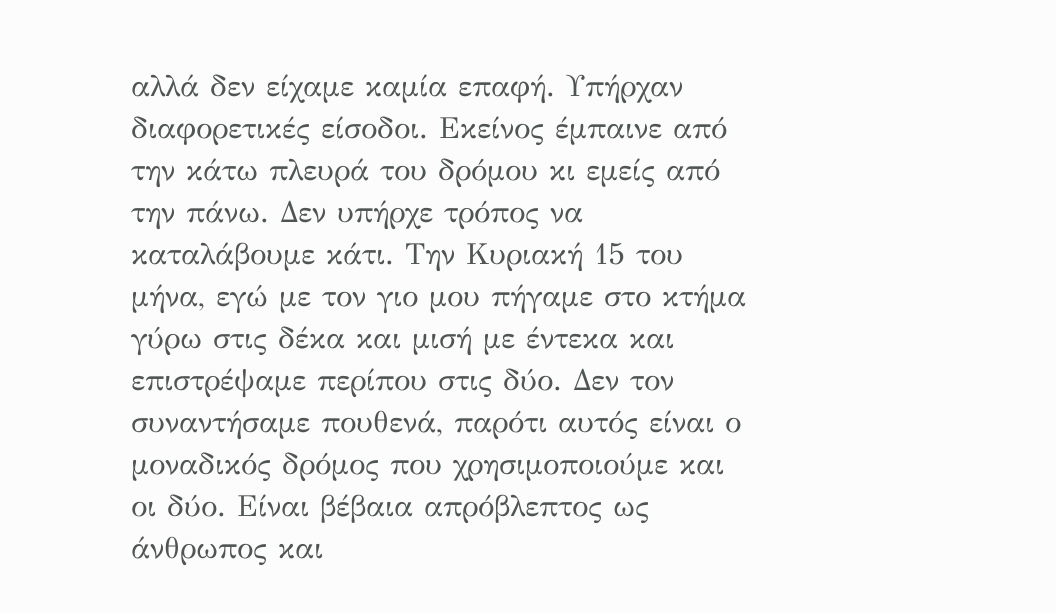αλλά δεν είχαμε καμία επαφή. Υπήρχαν διαφορετικές είσοδοι. Εκείνος έμπαινε από την κάτω πλευρά του δρόμου κι εμείς από την πάνω. Δεν υπήρχε τρόπος να καταλάβουμε κάτι. Την Κυριακή 15 του μήνα, εγώ με τον γιο μου πήγαμε στο κτήμα γύρω στις δέκα και μισή με έντεκα και επιστρέψαμε περίπου στις δύο. Δεν τον συναντήσαμε πουθενά, παρότι αυτός είναι ο μοναδικός δρόμος που χρησιμοποιούμε και οι δύο. Είναι βέβαια απρόβλεπτος ως άνθρωπος και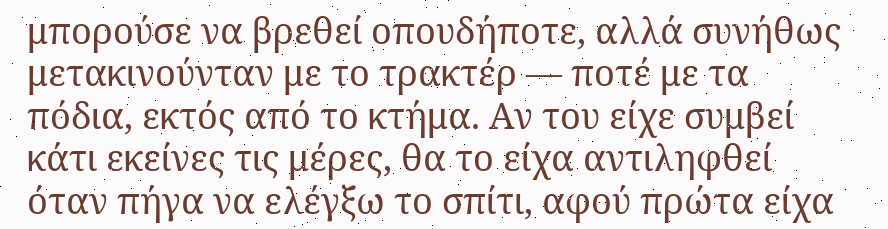μπορούσε να βρεθεί οπουδήποτε, αλλά συνήθως μετακινούνταν με το τρακτέρ — ποτέ με τα πόδια, εκτός από το κτήμα. Αν του είχε συμβεί κάτι εκείνες τις μέρες, θα το είχα αντιληφθεί όταν πήγα να ελέγξω το σπίτι, αφού πρώτα είχα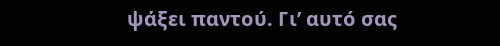ψάξει παντού. Γι’ αυτό σας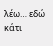λέω… εδώ κάτι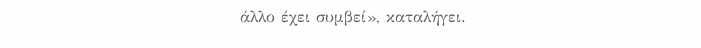άλλο έχει συμβεί», καταλήγει.